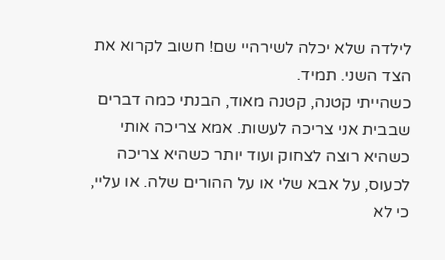לילדה שלא יכלה לשירהיי שם! חשוב לקרוא את הצד השני. תמיד.
כשהייתי קטנה, קטנה מאוד, הבנתי כמה דברים שבבית אני צריכה לעשות. אמא צריכה אותי כשהיא רוצה לצחוק ועוד יותר כשהיא צריכה לכעוס, על אבא שלי או על ההורים שלה. או עליי, כי לא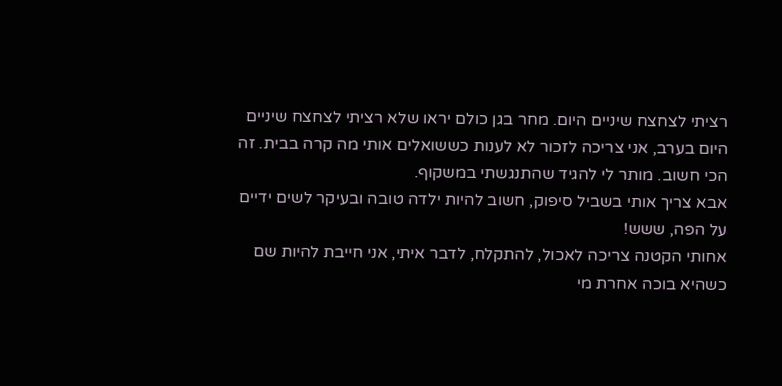רציתי לצחצח שיניים היום. מחר בגן כולם יראו שלא רציתי לצחצח שיניים היום בערב, אני צריכה לזכור לא לענות כששואלים אותי מה קרה בבית. זה הכי חשוב. מותר לי להגיד שהתנגשתי במשקוף.
אבא צריך אותי בשביל סיפוק, חשוב להיות ילדה טובה ובעיקר לשים ידיים על הפה, ששש!
אחותי הקטנה צריכה לאכול, להתקלח, לדבר איתי, אני חייבת להיות שם כשהיא בוכה אחרת מי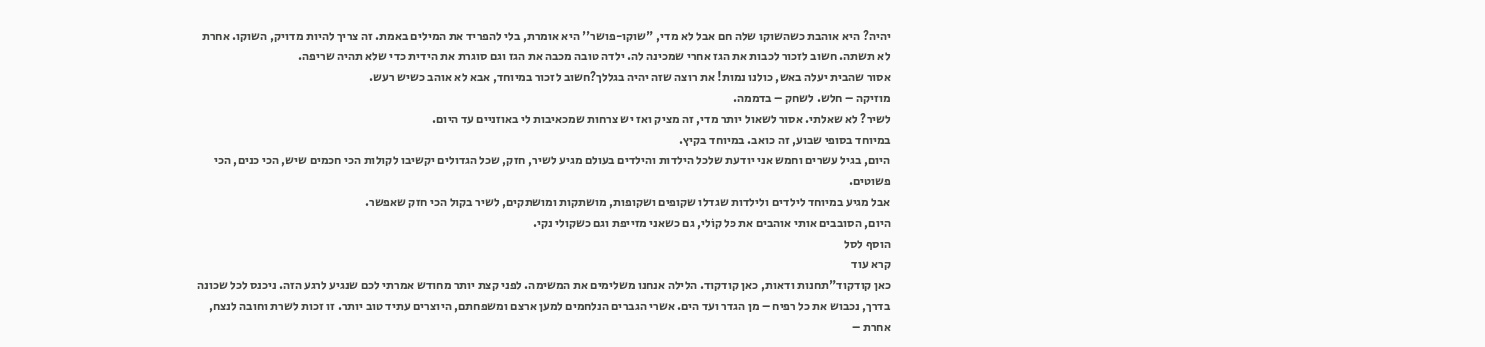יהיה? היא אוהבת כשהשוקו שלה חם אבל לא מדי, "שוקו-פושר'' היא אומרת, בלי להפריד את המילים באמת. זה צריך להיות מדויק, השוקו. אחרת לא תשתה. חשוב לזכור לכבות את הגז אחרי שמכינה לה. ילדה טובה מכבה את הגז וגם סוגרת את הידית כדי שלא תהיה שריפה.
אסור שהבית יעלה באש, כולנו נמות! את רוצה שזה יהיה בגללך?חשוב לזכור במיוחד, אבא לא אוהב כשיש רעש.
מוזיקה – חלש. לשחק – בדממה.
לשיר? לא שאלתי. אסור לשאול יותר מדי, זה מציק ואז יש צרחות שמכאיבות לי באוזניים עד היום.
במיוחד בסופי שבוע, זה כואב. במיוחד בקיץ.
היום, בגיל עשרים וחמש אני יודעת שלכל הילדות והילדים בעולם מגיע לשיר, חזק, שכל הגדולים יקשיבו לקולות הכי חכמים שיש, הכי כנים, הכי פשוטים.
אבל מגיע במיוחד לילדים ולילדות שגדלו שקופים ושקופות, מושתקות ומושתקים, לשיר בקול הכי חזק שאפשר.
היום, הסובבים אותי אוהבים את כּל קוֹלי, גם כשאני מזייפת וגם כשקולי נקי.
הוסף לסל
קרא עוד
כאן קודקוד"תחנות ודאות, כאן קודקוד. הלילה אנחנו משלימים את המשימה. לפני קצת יותר מחודש אמרתי לכם שנגיע לרגע הזה. ניכנס לכל שכונה בדרך, נכבוש את כל רפיח – מן הגדר ועד הים. אשרי הגברים הנלחמים למען ארצם ומשפחתם, היוצרים עתיד טוב יותר. זו זכות לשרת וחובה לנצח, אחרת –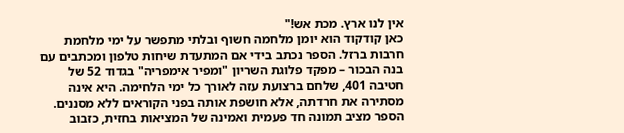אין לנו ארץ. מכת אש!"
כאן קודקוד הוא יומן מלחמה חשוף ובלתי מתפשר על ימי מלחמת חרבות ברזל. הספר נכתב בידי אם המתעדת שיחות טלפון ומכתבים עם בנה הבכור – מפקד פלוגת השריון "ומפיר אימפריה" בגדוד 52 של חטיבה 401, שלחם ברצועת עזה לאורך כל ימי הלחימה. היא אינה מסתירה את חרדתה, אלא חושפת אותה בפני הקוראים ללא מסננים.
הספר מציב תמונה חד פעמית ואמינה של המציאות בחזית, כזבוב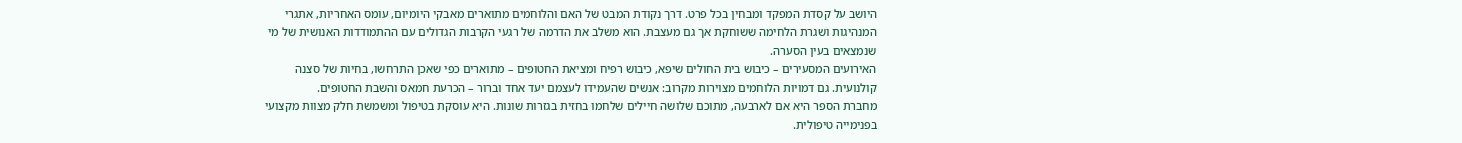היושב על קסדת המפקד ומבחין בכל פרט. דרך נקודת המבט של האם והלוחמים מתוארים מאבקי היומיום, עומס האחריות, אתגרי המנהיגות ושגרת הלחימה ששוחקת אך גם מעצבת. הוא משלב את הדרמה של רגעי הקרבות הגדולים עם ההתמודדות האנושית של מי שנמצאים בעין הסערה.
האירועים המסעירים – כיבוש בית החולים שיפא, כיבוש רפיח ומציאת החטופים – מתוארים כפי שאכן התרחשו, בחיות של סצנה קולנועית. גם דמויות הלוחמים מצוירות מקרוב: אנשים שהעמידו לעצמם יעד אחד וברור – הכרעת חמאס והשבת החטופים.
מחברת הספר היא אם לארבעה, מתוכם שלושה חיילים שלחמו בחזית בגזרות שונות. היא עוסקת בטיפול ומשמשת חלק מצוות מקצועי בפנימייה טיפולית.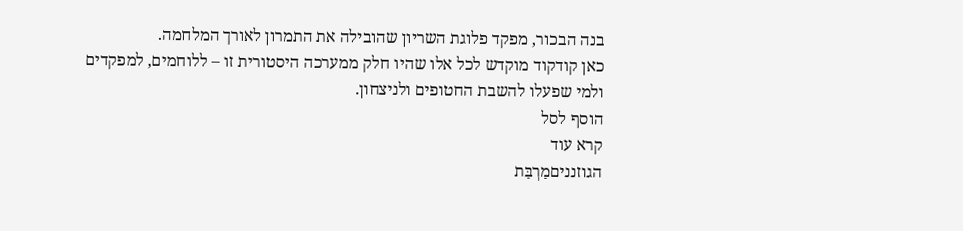בנה הבכור, מפקד פלוגת השריון שהובילה את התמרון לאורך המלחמה.
כאן קודקוד מוקדש לכל אלו שהיו חלק ממערכה היסטורית זו – ללוחמים, למפקדים ולמי שפעלו להשבת החטופים ולניצחון.
הוסף לסל
קרא עוד
הגוזנניםמַרְבַּת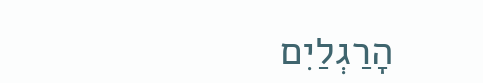הָרַגְלַיִם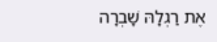אֶת רַגְלָהּ שָׁבְרָה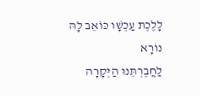לָלֶכֶת עַכְשָׁו כּוֹאֵב לָהּ נוֹרָא
לַחֲבֶרְתֵּנוּ הַיְּקָרָה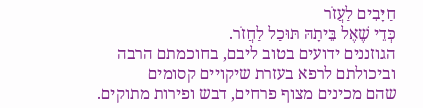חַיָּבִים לַעֲזֹר
כְּדֵי שֶׁאֶל בֵּיתָהּ תּוּכַל לַחֲזֹר.
הגוזננים ידועים בטוב ליבם, בחוכמתם הרבה
וביכולתם לרפא בעזרת שיקויים קסומים
שהם מכינים מצוף פרחים, דבש ופירות מתוקים.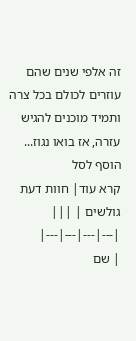זה אלפי שנים שהם עוזרים לכולם בכל צרה
ותמיד מוכנים להגיש עזרה, אז בואו נגוז...
הוסף לסל
קרא עוד| חוות דעת גולשים | |||
|---|---|---|---|
| שם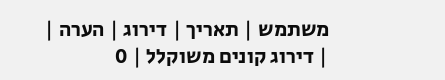משתמש | תאריך | דירוג | הערה |
| דירוג קונים משוקלל | 0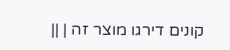קונים דירגו מוצר זה | ||